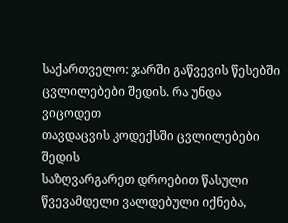საქართველო: ჯარში გაწვევის წესებში ცვლილებები შედის. რა უნდა ვიცოდეთ
თავდაცვის კოდექსში ცვლილებები შედის
საზღვარგარეთ დროებით წასული წვევამდელი ვალდებული იქნება,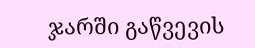ჯარში გაწვევის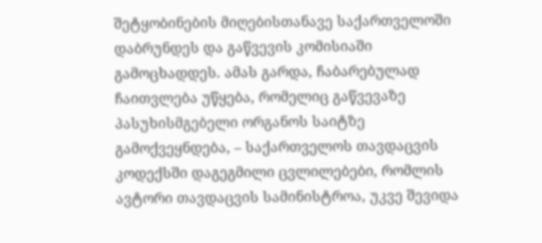შეტყობინების მიღებისთანავე საქართველოში დაბრუნდეს და გაწვევის კომისიაში გამოცხადდეს. ამას გარდა, ჩაბარებულად ჩაითვლება უწყება, რომელიც გაწვევაზე პასუხისმგებელი ორგანოს საიტზე გამოქვეყნდება, – საქართველოს თავდაცვის კოდექსში დაგეგმილი ცვლილებები, რომლის ავტორი თავდაცვის სამინისტროა, უკვე შევიდა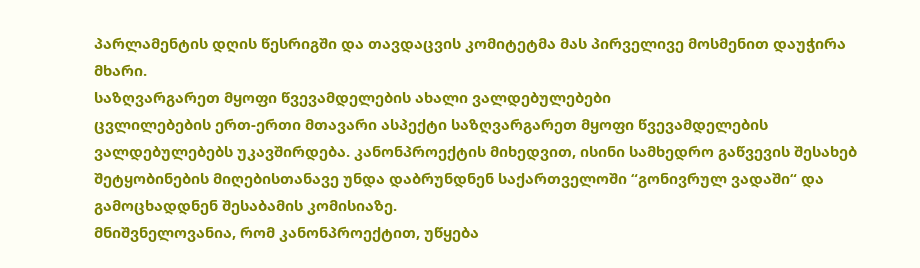პარლამენტის დღის წესრიგში და თავდაცვის კომიტეტმა მას პირველივე მოსმენით დაუჭირა მხარი.
საზღვარგარეთ მყოფი წვევამდელების ახალი ვალდებულებები
ცვლილებების ერთ-ერთი მთავარი ასპექტი საზღვარგარეთ მყოფი წვევამდელების ვალდებულებებს უკავშირდება. კანონპროექტის მიხედვით, ისინი სამხედრო გაწვევის შესახებ შეტყობინების მიღებისთანავე უნდა დაბრუნდნენ საქართველოში “გონივრულ ვადაში“ და გამოცხადდნენ შესაბამის კომისიაზე.
მნიშვნელოვანია, რომ კანონპროექტით, უწყება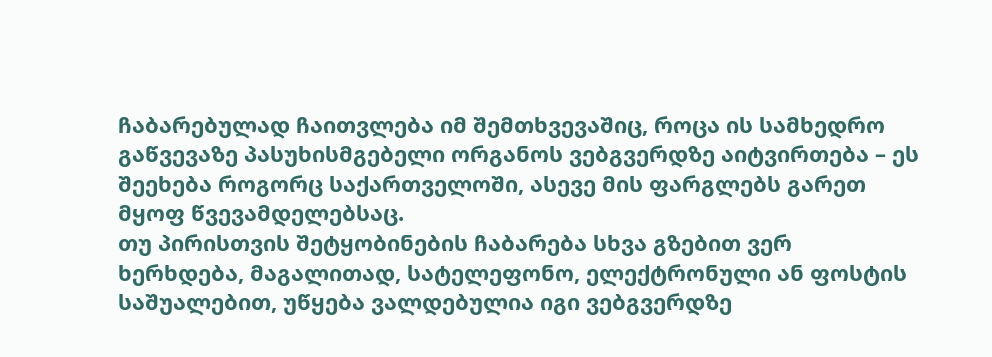ჩაბარებულად ჩაითვლება იმ შემთხვევაშიც, როცა ის სამხედრო გაწვევაზე პასუხისმგებელი ორგანოს ვებგვერდზე აიტვირთება – ეს შეეხება როგორც საქართველოში, ასევე მის ფარგლებს გარეთ მყოფ წვევამდელებსაც.
თუ პირისთვის შეტყობინების ჩაბარება სხვა გზებით ვერ ხერხდება, მაგალითად, სატელეფონო, ელექტრონული ან ფოსტის საშუალებით, უწყება ვალდებულია იგი ვებგვერდზე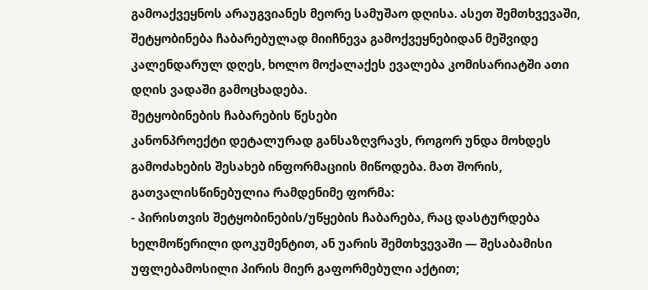გამოაქვეყნოს არაუგვიანეს მეორე სამუშაო დღისა. ასეთ შემთხვევაში, შეტყობინება ჩაბარებულად მიიჩნევა გამოქვეყნებიდან მეშვიდე კალენდარულ დღეს, ხოლო მოქალაქეს ევალება კომისარიატში ათი დღის ვადაში გამოცხადება.
შეტყობინების ჩაბარების წესები
კანონპროექტი დეტალურად განსაზღვრავს, როგორ უნდა მოხდეს გამოძახების შესახებ ინფორმაციის მიწოდება. მათ შორის, გათვალისწინებულია რამდენიმე ფორმა:
- პირისთვის შეტყობინების/უწყების ჩაბარება, რაც დასტურდება ხელმოწერილი დოკუმენტით, ან უარის შემთხვევაში — შესაბამისი უფლებამოსილი პირის მიერ გაფორმებული აქტით;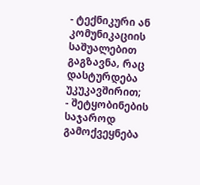- ტექნიკური ან კომუნიკაციის საშუალებით გაგზავნა, რაც დასტურდება უკუკავშირით;
- შეტყობინების საჯაროდ გამოქვეყნება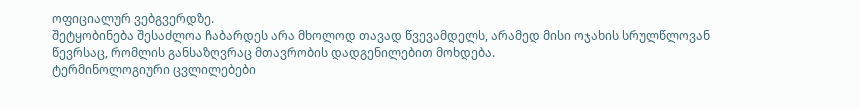ოფიციალურ ვებგვერდზე.
შეტყობინება შესაძლოა ჩაბარდეს არა მხოლოდ თავად წვევამდელს, არამედ მისი ოჯახის სრულწლოვან წევრსაც, რომლის განსაზღვრაც მთავრობის დადგენილებით მოხდება.
ტერმინოლოგიური ცვლილებები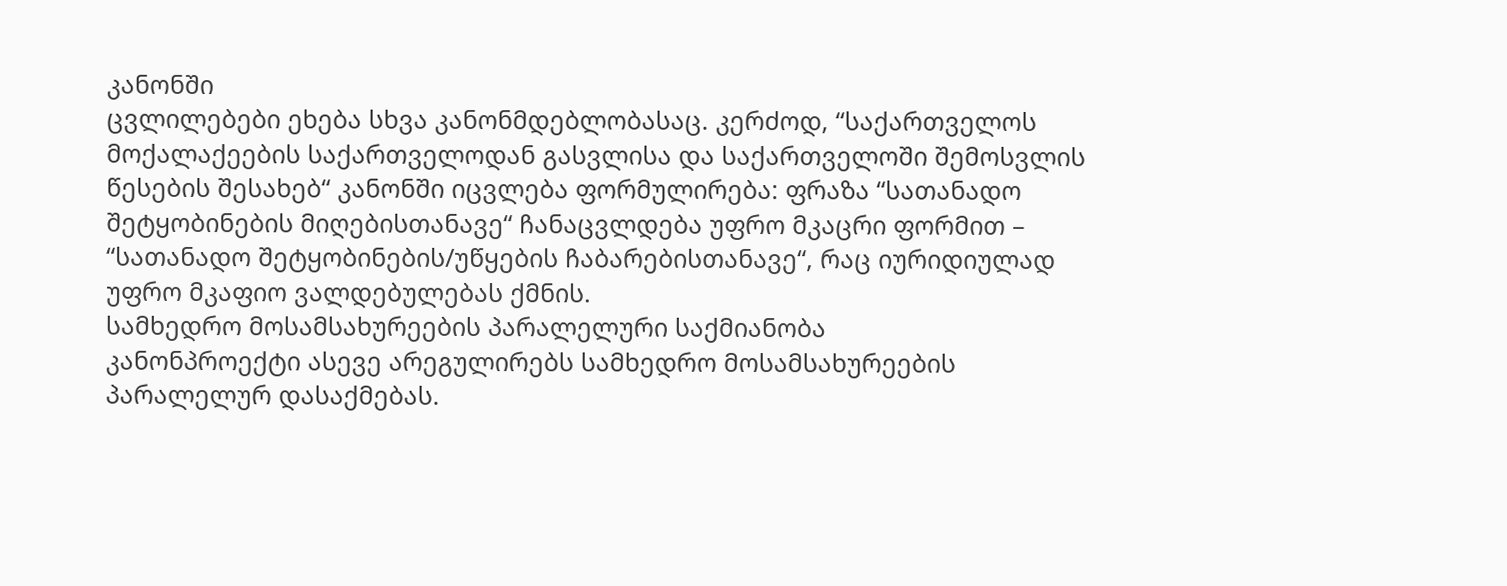კანონში
ცვლილებები ეხება სხვა კანონმდებლობასაც. კერძოდ, “საქართველოს მოქალაქეების საქართველოდან გასვლისა და საქართველოში შემოსვლის წესების შესახებ“ კანონში იცვლება ფორმულირება: ფრაზა “სათანადო შეტყობინების მიღებისთანავე“ ჩანაცვლდება უფრო მკაცრი ფორმით – “სათანადო შეტყობინების/უწყების ჩაბარებისთანავე“, რაც იურიდიულად უფრო მკაფიო ვალდებულებას ქმნის.
სამხედრო მოსამსახურეების პარალელური საქმიანობა
კანონპროექტი ასევე არეგულირებს სამხედრო მოსამსახურეების პარალელურ დასაქმებას.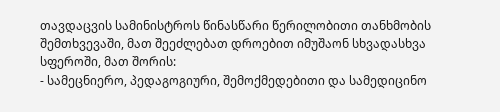თავდაცვის სამინისტროს წინასწარი წერილობითი თანხმობის შემთხვევაში, მათ შეეძლებათ დროებით იმუშაონ სხვადასხვა სფეროში, მათ შორის:
- სამეცნიერო, პედაგოგიური, შემოქმედებითი და სამედიცინო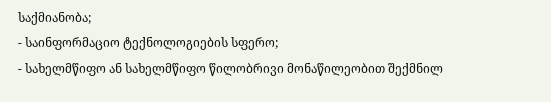საქმიანობა;
- საინფორმაციო ტექნოლოგიების სფერო;
- სახელმწიფო ან სახელმწიფო წილობრივი მონაწილეობით შექმნილ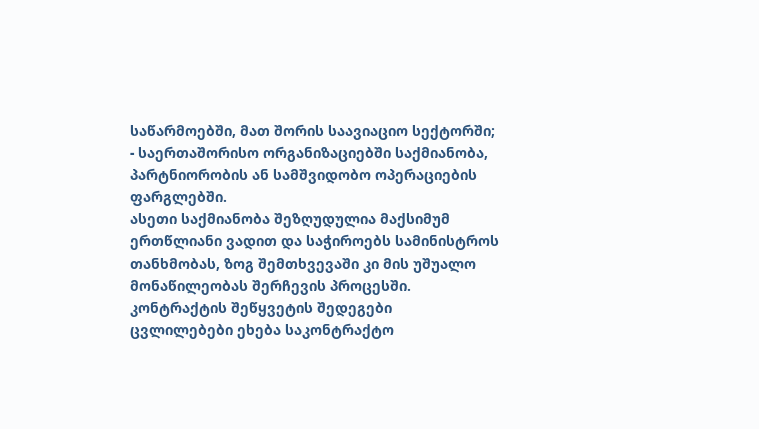საწარმოებში, მათ შორის საავიაციო სექტორში;
- საერთაშორისო ორგანიზაციებში საქმიანობა, პარტნიორობის ან სამშვიდობო ოპერაციების ფარგლებში.
ასეთი საქმიანობა შეზღუდულია მაქსიმუმ ერთწლიანი ვადით და საჭიროებს სამინისტროს თანხმობას, ზოგ შემთხვევაში კი მის უშუალო მონაწილეობას შერჩევის პროცესში.
კონტრაქტის შეწყვეტის შედეგები
ცვლილებები ეხება საკონტრაქტო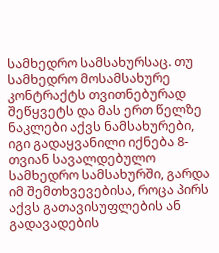სამხედრო სამსახურსაც. თუ სამხედრო მოსამსახურე კონტრაქტს თვითნებურად შეწყვეტს და მას ერთ წელზე ნაკლები აქვს ნამსახურები, იგი გადაყვანილი იქნება 8-თვიან სავალდებულო სამხედრო სამსახურში, გარდა იმ შემთხვევებისა, როცა პირს აქვს გათავისუფლების ან გადავადების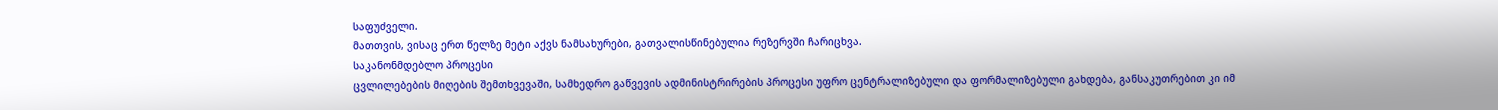საფუძველი.
მათთვის, ვისაც ერთ წელზე მეტი აქვს ნამსახურები, გათვალისწინებულია რეზერვში ჩარიცხვა.
საკანონმდებლო პროცესი
ცვლილებების მიღების შემთხვევაში, სამხედრო გაწვევის ადმინისტრირების პროცესი უფრო ცენტრალიზებული და ფორმალიზებული გახდება, განსაკუთრებით კი იმ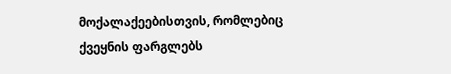მოქალაქეებისთვის, რომლებიც ქვეყნის ფარგლებს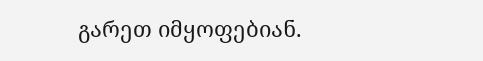გარეთ იმყოფებიან.